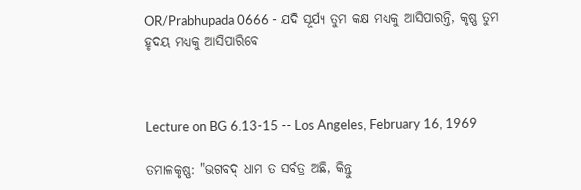OR/Prabhupada 0666 - ଯଦି ସୂର୍ଯ୍ୟ ତୁମ କକ୍ଷ ମଧ୍ୟକୁ ଆସିପାରନ୍ତି, କୃଷ୍ଣ ତୁମ ହୃଦୟ ମଧ୍ୟକୁ ଆସିପାରିବେ



Lecture on BG 6.13-15 -- Los Angeles, February 16, 1969

ତମାଳକୃଷ୍ଣ: "ଭଗବଦ୍ ଧାମ ତ ସର୍ବତ୍ର ଅଛି, କିନ୍ତୁ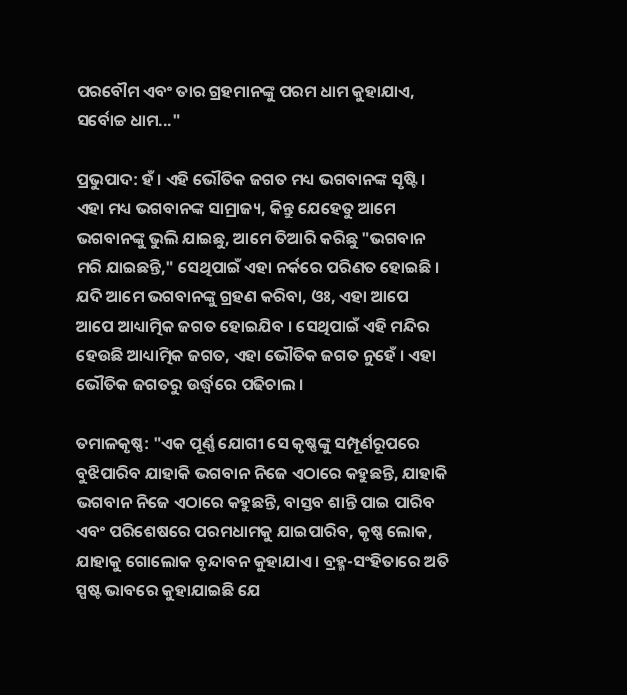ପରବୌମ ଏବଂ ତାର ଗ୍ରହମାନଙ୍କୁ ପରମ ଧାମ କୁହାଯାଏ, ସର୍ବୋଚ୍ଚ ଧାମ..."

ପ୍ରଭୁପାଦ: ହଁ । ଏହି ଭୌତିକ ଜଗତ ମଧ୍ୟ ଭଗବାନଙ୍କ ସୃଷ୍ଟି । ଏହା ମଧ୍ୟ ଭଗବାନଙ୍କ ସାମ୍ରାଜ୍ୟ, କିନ୍ତୁ ଯେହେତୁ ଆମେ ଭଗବାନଙ୍କୁ ଭୁଲି ଯାଇଛୁ, ଆମେ ତିଆରି କରିଛୁ "ଭଗବାନ ମରି ଯାଇଛନ୍ତି," ସେଥିପାଇଁ ଏହା ନର୍କରେ ପରିଣତ ହୋଇଛି । ଯଦି ଆମେ ଭଗବାନଙ୍କୁ ଗ୍ରହଣ କରିବା, ଓଃ, ଏହା ଆପେ ଆପେ ଆଧ୍ୟାତ୍ମିକ ଜଗତ ହୋଇଯିବ । ସେଥିପାଇଁ ଏହି ମନ୍ଦିର ହେଉଛି ଆଧ୍ୟାତ୍ମିକ ଜଗତ, ଏହା ଭୌତିକ ଜଗତ ନୁହେଁ । ଏହା ଭୌତିକ ଜଗତରୁ ଉର୍ଦ୍ଧ୍ଵରେ ପଢିଚାଲ ।

ତମାଳକୃଷ୍ଣ: "ଏକ ପୂର୍ଣ୍ଣ ଯୋଗୀ ସେ କୃଷ୍ଣଙ୍କୁ ସମ୍ପୂର୍ଣରୂପରେ ବୁଝିପାରିବ ଯାହାକି ଭଗବାନ ନିଜେ ଏଠାରେ କହୁଛନ୍ତି, ଯାହାକି ଭଗବାନ ନିଜେ ଏଠାରେ କହୁଛନ୍ତି, ବାସ୍ତବ ଶାନ୍ତି ପାଇ ପାରିବ ଏବଂ ପରିଶେଷରେ ପରମଧାମକୁ ଯାଇପାରିବ, କୃଷ୍ଣ ଲୋକ, ଯାହାକୁ ଗୋଲୋକ ବୃନ୍ଦାବନ କୁହାଯାଏ । ବ୍ରହ୍ମ-ସଂହିତାରେ ଅତି ସ୍ପଷ୍ଟ ଭାବରେ କୁହାଯାଇଛି ଯେ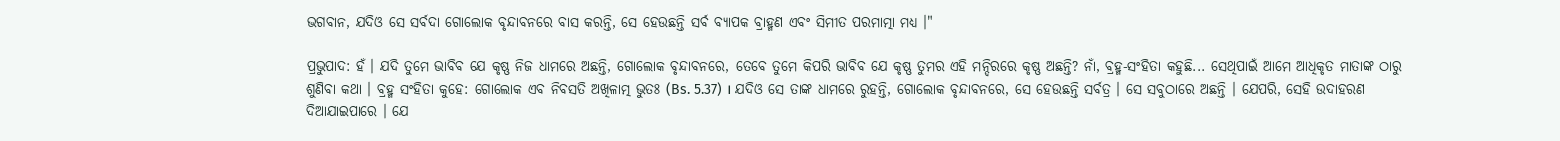ଭଗବାନ, ଯଦିଓ ସେ ସର୍ବଦା ଗୋଲୋକ ବୃନ୍ଦାବନରେ ବାସ କରନ୍ତି, ସେ ହେଉଛନ୍ତି ସର୍ବ ବ୍ୟାପକ ବ୍ରାହ୍ମଣ ଏବଂ ସିମୀତ ପରମାତ୍ମା ମଧ୍ୟ ।"

ପ୍ରଭୁପାଦ: ହଁ । ଯଦି ତୁମେ ଭାବିବ ଯେ କୃଷ୍ଣ ନିଜ ଧାମରେ ଅଛନ୍ତି, ଗୋଲୋକ ବୃନ୍ଦାବନରେ, ତେବେ ତୁମେ କିପରି ଭାବିବ ଯେ କୃଷ୍ଣ ତୁମର ଏହି ମନ୍ଦିରରେ କୃଷ୍ଣ ଅଛନ୍ତି? ନାଁ, ବ୍ରହ୍ମ-ସଂହିତା କହୁଛି... ସେଥିପାଇଁ ଆମେ ଆଧିକୃତ ମାତାଙ୍କ ଠାରୁ ଶୁଣିବା କଥା । ବ୍ରହ୍ମ ସଂହିତା କୁହେ: ଗୋଲୋକ ଏବ ନିବସତି ଅଖିଳାତ୍ମ ଭୁତଃ (Bs. 5.37) । ଯଦିଓ ସେ ତାଙ୍କ ଧାମରେ ରୁହନ୍ତି, ଗୋଲୋକ ବୃନ୍ଦାବନରେ, ସେ ହେଉଛନ୍ତି ସର୍ବତ୍ର । ସେ ସବୁଠାରେ ଅଛନ୍ତି । ଯେପରି, ସେହି ଉଦାହରଣ ଦିଆଯାଇପାରେ । ଯେ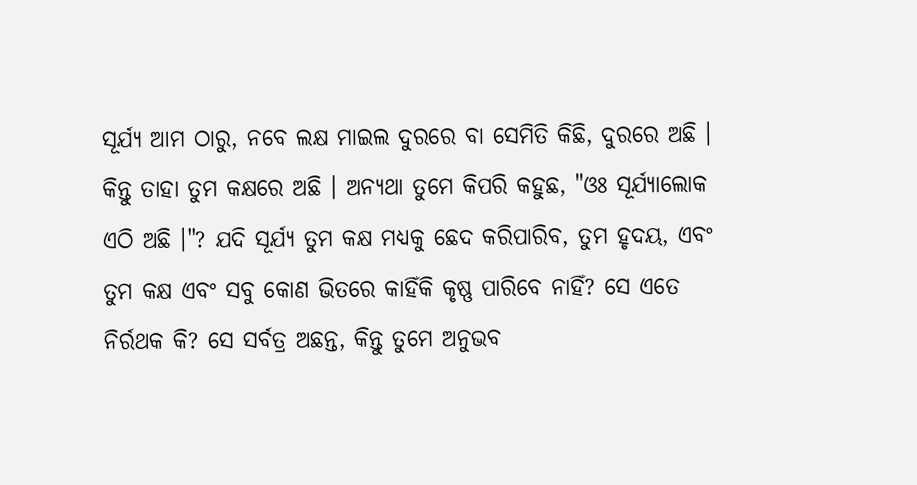ସୂର୍ଯ୍ୟ ଆମ ଠାରୁ, ନବେ ଲକ୍ଷ ମାଇଲ ଦୁରରେ ବା ସେମିତି କିଛି, ଦୁରରେ ଅଛି । କିନ୍ତୁ ତାହା ତୁମ କକ୍ଷରେ ଅଛି । ଅନ୍ୟଥା ତୁମେ କିପରି କହୁଛ, "ଓଃ ସୂର୍ଯ୍ୟାଲୋକ ଏଠି ଅଛି ।"? ଯଦି ସୂର୍ଯ୍ୟ ତୁମ କକ୍ଷ ମଧ୍ୟକୁ ଛେଦ କରିପାରିବ, ତୁମ ହୃଦୟ, ଏବଂ ତୁମ କକ୍ଷ ଏବଂ ସବୁ କୋଣ ଭିତରେ କାହିଁକି କୃଷ୍ଣ ପାରିବେ ନାହିଁ? ସେ ଏତେ ନିର୍ରଥକ କି? ସେ ସର୍ବତ୍ର ଅଛନ୍ତ, କିନ୍ତୁ ତୁମେ ଅନୁଭବ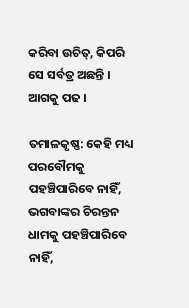କରିବା ଉଚିତ୍, କିପରି ସେ ସର୍ବତ୍ର ଅଛନ୍ତି । ଆଗକୁ ପଢ ।

ତମାଳକୃଷ୍ଣ: କେହି ମଧ୍ୟ ପରବୌମକୁ ପହଞ୍ଚିପାରିବେ ନାହିଁ, ଭଗବାଙ୍କର ଚିରନ୍ତନ ଧାମକୁ ପହଞ୍ଚିପାରିବେ ନାହିଁ,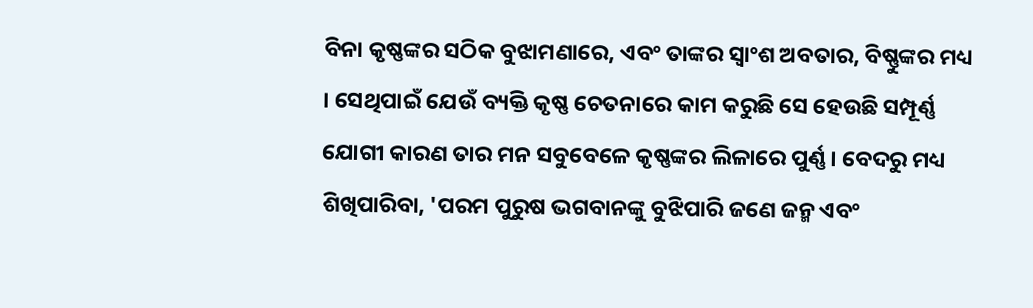ବିନା କୃଷ୍ଣଙ୍କର ସଠିକ ବୁଝାମଣାରେ, ଏବଂ ତାଙ୍କର ସ୍ଵାଂଶ ଅବତାର, ବିଷ୍ଣୁଙ୍କର ମଧ୍ୟ । ସେଥିପାଇଁ ଯେଉଁ ବ୍ୟକ୍ତି କୃଷ୍ଣ ଚେତନାରେ କାମ କରୁଛି ସେ ହେଉଛି ସମ୍ପୂର୍ଣ୍ଣ ଯୋଗୀ କାରଣ ତାର ମନ ସବୁବେଳେ କୃଷ୍ଣଙ୍କର ଲିଳାରେ ପୁର୍ଣ୍ଣ । ବେଦରୁ ମଧ୍ୟ ଶିଖିପାରିବା, 'ପରମ ପୁରୁଷ ଭଗବାନଙ୍କୁ ବୁଝିପାରି ଜଣେ ଜନ୍ମ ଏବଂ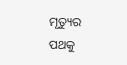ମୃତ୍ୟୁର ପଥକୁ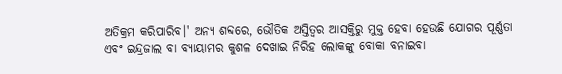ଅତିକ୍ରମ କରିପାରିବ।' ଅନ୍ୟ ଶବ୍ଦରେ, ଭୌତିକ ଅସ୍ତିତ୍ଵର ଆସକ୍ତିରୁ ମୁକ୍ତ ହେବା ହେଉଛି ଯୋଗର ପୂର୍ଣ୍ଣତା ଏବଂ ଇନ୍ଦ୍ରଜାଲ ବା ବ୍ୟାୟାମର କୁଶଳ ଦେଖାଇ ନିରିହ ଲୋକଙ୍କୁ ବୋକା ବନାଇବା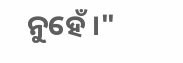ନୁହେଁ ।"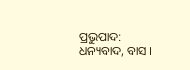ପ୍ରଭୁପାଦ: ଧନ୍ୟବାଦ, ବାସ ।